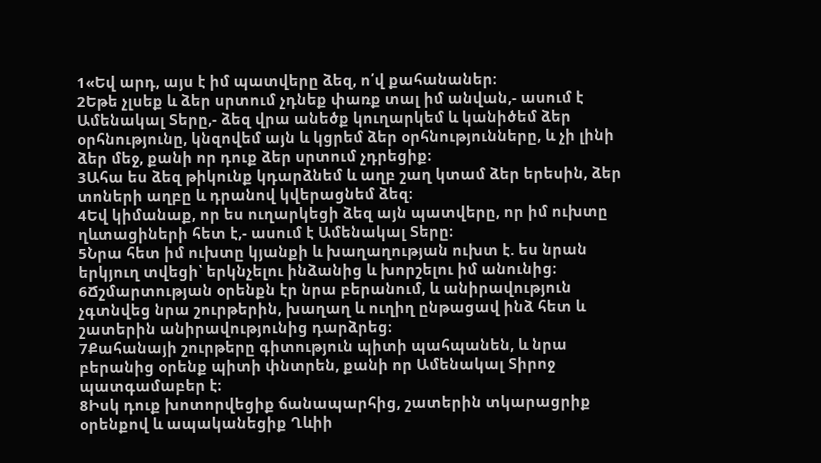1«Եվ արդ, այս է իմ պատվերը ձեզ, ո՛վ քահանաներ։
2Եթե չլսեք և ձեր սրտում չդնեք փառք տալ իմ անվան,- ասում է Ամենակալ Տերը,- ձեզ վրա անեծք կուղարկեմ և կանիծեմ ձեր օրհնությունը, կնզովեմ այն և կցրեմ ձեր օրհնությունները, և չի լինի ձեր մեջ, քանի որ դուք ձեր սրտում չդրեցիք։
3Ահա ես ձեզ թիկունք կդարձնեմ և աղբ շաղ կտամ ձեր երեսին, ձեր տոների աղբը և դրանով կվերացնեմ ձեզ։
4Եվ կիմանաք, որ ես ուղարկեցի ձեզ այն պատվերը, որ իմ ուխտը ղևտացիների հետ է,- ասում է Ամենակալ Տերը։
5Նրա հետ իմ ուխտը կյանքի և խաղաղության ուխտ է. ես նրան երկյուղ տվեցի՝ երկնչելու ինձանից և խորշելու իմ անունից։
6Ճշմարտության օրենքն էր նրա բերանում, և անիրավություն չգտնվեց նրա շուրթերին, խաղաղ և ուղիղ ընթացավ ինձ հետ և շատերին անիրավությունից դարձրեց։
7Քահանայի շուրթերը գիտություն պիտի պահպանեն, և նրա բերանից օրենք պիտի փնտրեն, քանի որ Ամենակալ Տիրոջ պատգամաբեր է։
8Իսկ դուք խոտորվեցիք ճանապարհից, շատերին տկարացրիք օրենքով և ապականեցիք Ղևիի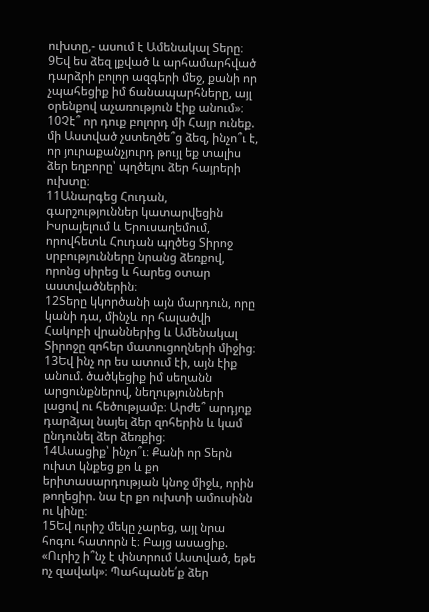ուխտը,- ասում է Ամենակալ Տերը։
9Եվ ես ձեզ լքված և արհամարհված դարձրի բոլոր ազգերի մեջ, քանի որ չպահեցիք իմ ճանապարհները, այլ օրենքով աչառություն էիք անում»։
10Չէ՞ որ դուք բոլորդ մի Հայր ունեք. մի Աստված չստեղծե՞ց ձեզ, ինչո՞ւ է, որ յուրաքանչյուրդ թույլ եք տալիս ձեր եղբորը՝ պղծելու ձեր հայրերի ուխտը։
11Անարգեց Հուդան, գարշություններ կատարվեցին Իսրայելում և Երուսաղեմում, որովհետև Հուդան պղծեց Տիրոջ սրբությունները նրանց ձեռքով, որոնց սիրեց և հարեց օտար աստվածներին։
12Տերը կկործանի այն մարդուն, որը կանի դա, մինչև որ հալածվի Հակոբի վրաններից և Ամենակալ Տիրոջը զոհեր մատուցողների միջից։
13Եվ ինչ որ ես ատում էի, այն էիք անում. ծածկեցիք իմ սեղանն արցունքներով, նեղությունների լացով ու հեծությամբ։ Արժե՞ արդյոք դարձյալ նայել ձեր զոհերին և կամ ընդունել ձեր ձեռքից։
14Ասացիք՝ ինչո՞ւ։ Քանի որ Տերն ուխտ կնքեց քո և քո երիտասարդության կնոջ միջև, որին թողեցիր. նա էր քո ուխտի ամուսինն ու կինը։
15Եվ ուրիշ մեկը չարեց, այլ նրա հոգու հատորն է։ Բայց ասացիք. «Ուրիշ ի՞նչ է փնտրում Աստված, եթե ոչ զավակ»։ Պահպանե՛ք ձեր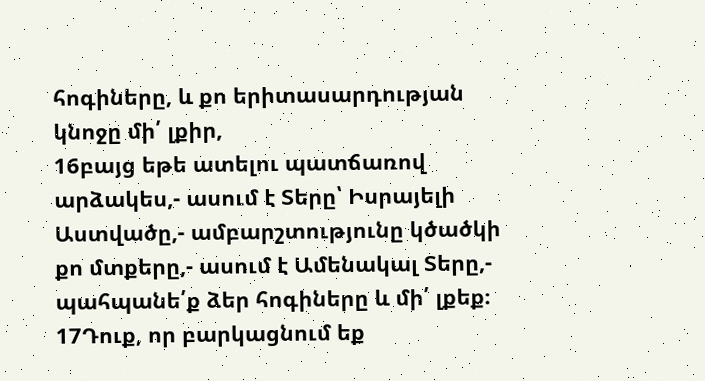հոգիները, և քո երիտասարդության կնոջը մի՛ լքիր,
16բայց եթե ատելու պատճառով արձակես,- ասում է Տերը՝ Իսրայելի Աստվածը,- ամբարշտությունը կծածկի քո մտքերը,- ասում է Ամենակալ Տերը,- պահպանե՛ք ձեր հոգիները և մի՛ լքեք։
17Դուք, որ բարկացնում եք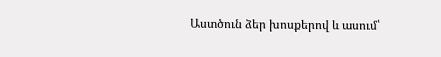Աստծուն ձեր խոսքերով և ասում՝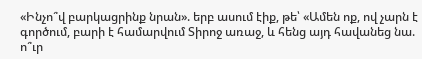«Ինչո՞վ բարկացրինք նրան». երբ ասում էիք, թե՝ «Ամեն ոք, ով չարն է գործում, բարի է համարվում Տիրոջ առաջ, և հենց այդ հավանեց նա. ո՞ւր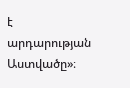է արդարության Աստվածը»։